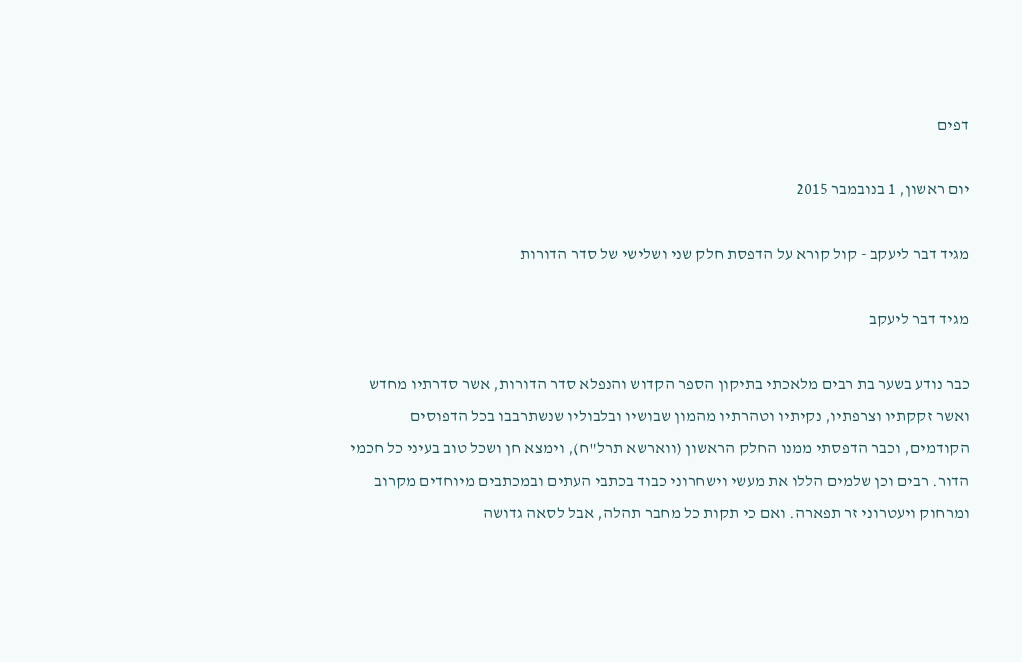דפים

יום ראשון, 1 בנובמבר 2015

מגיד דבר ליעקב - קול קורא על הדפסת חלק שני ושלישי של סדר הדורות

מגיד דבר ליעקב

כבר נודע בשער בת רבים מלאכתי בתיקון הספר הקדוש והנפלא סדר הדורות, אשר סדרתיו מחדש ואשר זקקתיו וצרפתיו, נקיתיו וטהרתיו מהמון שבושיו ובלבוליו שנשתרבבו בכל הדפוסים הקודמים, וכבר הדפסתי ממנו החלק הראשון (ווארשא תרל"ח), וימצא חן ושכל טוב בעיני כל חכמי הדור. רבים וכן שלמים הללו את מעשי וישחרוני כבוד בכתבי העתים ובמכתבים מיוחדים מקרוב ומרחוק ויעטרוני זר תפארה. ואם כי תקות כל מחבר תהלה, אבל לסאה גדושה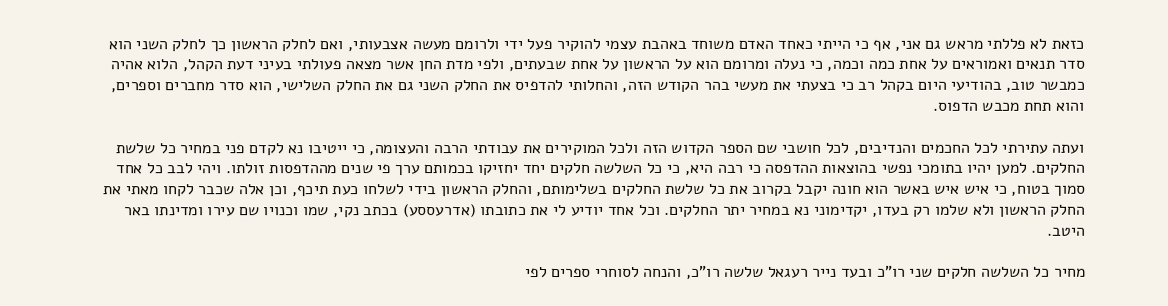כזאת לא פללתי מראש גם אני, אף כי הייתי כאחד האדם משוחד באהבת עצמי להוקיר פעל ידי ולרומם מעשה אצבעותי, ואם לחלק הראשון כך לחלק השני הוא סדר תנאים ואמוראים על אחת כמה וכמה, כי נעלה ומרומם הוא על הראשון על אחת שבעתים, ולפי מדת החן אשר מצאה פעולתי בעיני דעת הקהל, הלוא אהיה כמבשר טוב, בהודיעי היום בקהל רב כי בצעתי את מעשי בהר הקודש הזה, והחלותי להדפיס את החלק השני גם את החלק השלישי, הוא סדר מחברים וספרים, והוא תחת מכבש הדפוס.

ועתה עתירתי לכל החכמים והנדיבים, לכל חושבי שם הספר הקדוש הזה ולכל המוקירים את עבודתי הרבה והעצומה, כי ייטיבו נא לקדם פני במחיר כל שלשת החלקים. למען יהיו בתומכי נפשי בהוצאות ההדפסה כי רבה היא, כי כל השלשה חלקים יחד יחזיקו בכמותם ערך פי שנים מההדפסות זולתו. ויהי לבב כל אחד סמוך בטוח, כי איש איש באשר הוא חונה יקבל בקרוב את כל שלשת החלקים בשלימותם, והחלק הראשון בידי לשלחו כעת תיכף, וכן אלה שכבר לקחו מאתי את החלק הראשון ולא שלמו רק בעדו, יקדימוני נא במחיר יתר החלקים. וכל אחד יודיע לי את כתובתו (אדרעססע) בכתב נקי, שמו וכנויו שם עירו ומדינתו באר היטב.

מחיר כל השלשה חלקים שני רו"כ ובעד נייר רעגאל שלשה רו"כ, והנחה לסוחרי ספרים לפי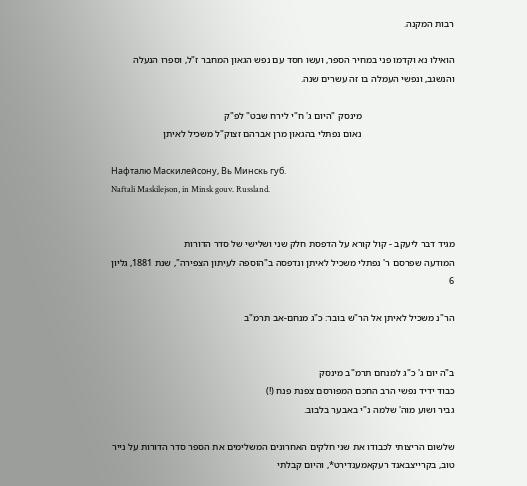רבות המקנה.

הואילו נא וקדמו פני במחיר הספר, ועשו חסד עם נפש הגאון המחבר ז"ל, וספרו הנעלה והנשגב, ונפשי העמלה בו זה עשרים שנה.

                                      מינסק "היום ג' ח"י לירח שבט" לפ"ק
                                      נאום נפתלי בהגאון מרן אברהם זצוק"ל משכיל לאיתן

Нафталю Маскилейсону, Вь Минскь губ.
Naftali Maskilejson, in Minsk gouv. Russland.


מגיד דבר ליעקב - קול קורא על הדפסת חלק שני ושלישי של סדר הדורות
המודעה שפרסם ר' נפתלי משכיל לאיתן ונדפסה ב"הוספה לעיתון הצפירה", שנת 1881, גליון 6

הר"נ משכיל לאיתן אל הר"ש בובר: כ"ג מנחם-אב תרמ"ב


ב"ה יום ג' כ"ג למנחם תרמ"ב מינסק
כבוד ידיד נפשי הרב החכם המפורסם צפנת פנח (!)
גביר ושוע מוה' שלמה נ"י באבער בלבוב.

שלשום הריצותי לכבודו את שני חלקים האחרונים המשלימים את הספר סדר הדורות על נייר טוב, בקרייצבאנד רעקאמענדירט*, והיום קבלתי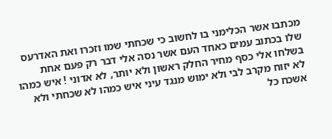מכתבו אשר הכלימני בו לחשוב כי שכחתי שמו וזכרו ואת האדרעס שלו בכתוב עמים כאחד העם אשר נסה אלי דבר רק פעם אחת בשלחו אלי כסף מחיר החלק ראשון ולא יותר, לא אדוני ! איש כמהו לא יזוח מקרב לבי ולא ימוש מנגד עיני איש כמהו לא שכחתי ולא אשכח כל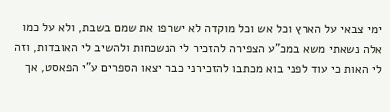ימי צבאי על הארץ וכל אש וכל מוקדה לא ישרפו את שמם בשבת, ולא על כמו אלה נשאתי משא במכ"ע הצפירה להזכיר לי הנשכחות ולהשיב לי האובדות, וזה לי האות כי עוד לפני בוא מכתבו להזכירני כבר יצאו הספרים ע"י הפאסט, אך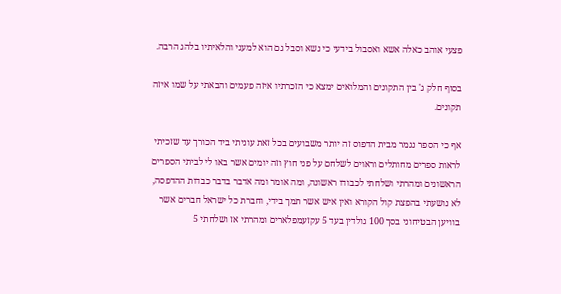פצעי אוהב כאלה אשא ואסבול בידעי כי נשא וסבל גם הוא למעני והלאיתיו בלהג הרבה.

בסוף חלק ג' בין התקונים והמלואים ימצא כי הזכרתיו איזה פעמים והבאתי על שמו איזה תקונים.

אף כי הספר נגמר מבית הדפוס זה יותר משבועים בכל זאת עוניתי ביד הכורך עד שזכיתי לראות ספרים מחותלים וראוים לשלחם על פני חוץ וזה יומים אשר באו לי לביתי הספרים הראשונים ומהרתי ושלחתי לכבודו ראשונה, ומה אומר ומה אדבר בדבר כבדות ההדפסה, לא נושעתי בהפצת קול הקורא ואין איש אשר תמך בידי, וחברת כל ישראל חברים אשר בוויען הבטיחוני בסך 100 גולדין בעד 5 עקזעמפלארים ומהרתי אז ושלחתי 5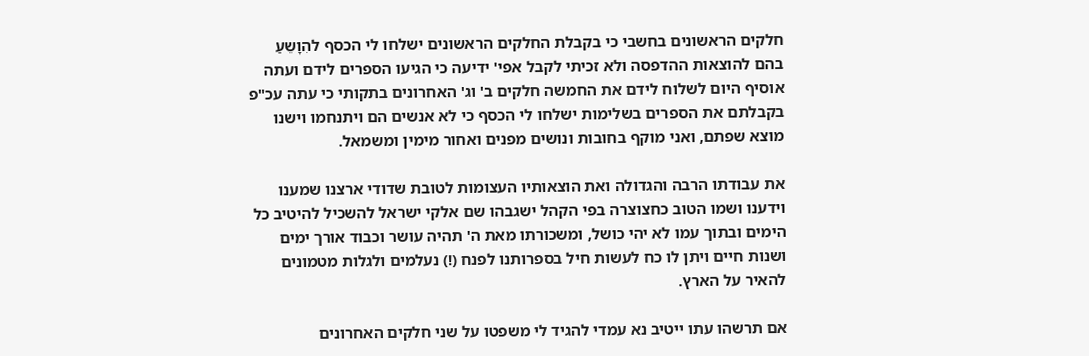חלקים הראשונים בחשבי כי בקבלת החלקים הראשונים ישלחו לי הכסף להִוָשֵעַ בהם להוצאות ההדפסה ולא זכיתי לקבל אפי' ידיעה כי הגיעו הספרים לידם ועתה אוסיף היום לשלוח לידם את החמשה חלקים ב' וג' האחרונים בתקותי כי עתה עכ"פ בקבלתם את הספרים בשלימות ישלחו לי הכסף כי לא אנשים הם ויתנחמו וישנו מוצא שפתם, ואני מוקף בחובות ונושים מפנים ואחור מימין ומשמאל.

את עבודתו הרבה והגדולה ואת הוצאותיו העצומות לטובת שדודי ארצנו שמענו וידענו ושמו הטוב כחצוצרה בפי הקהל ישגבהו שם אלקי ישראל להשכיל להיטיב כל הימים ובתוך עמו לא יהי כושל, ומשכורתו מאת ה' תהיה עושר וכבוד אורך ימים ושנות חיים ויתן לו כח לעשות חיל בספרותנו לפנח (!) נעלמים ולגלות מטמונים להאיר על הארץ.

אם תרשהו עתו ייטיב נא עמדי להגיד לי משפטו על שני חלקים האחרונים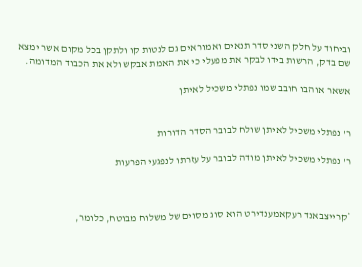וביחוד על חלק השני סדר תנאים ואמוראים גם לנטות קו ולתקן בכל מקום אשר ימצא שם בדק, הרשות בידו לבקר את מפעלי כי את האמת אבקש ולא את הכבוד המדומה.

אשאר אוהבו חובב שמו נפתלי משכיל לאיתן


ר' נפתלי משכיל לאיתן שולח לבובר הסדר הדורות

ר' נפתלי משכיל לאיתן מודה לבובר על עזרתו לנפגעי הפרעות



*קרייצבאנד רעקאמענדירט הוא סוג מסוים של משלוח מבוטח, כלומר,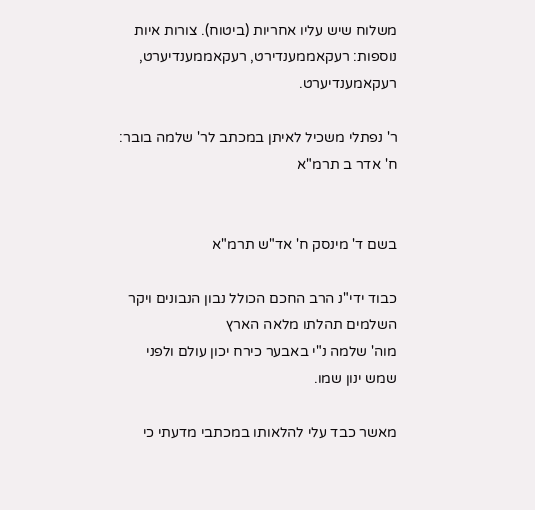משלוח שיש עליו אחריות (ביטוח). צורות איות נוספות: רעקאממענדירט, רעקאממענדיערט, רעקאמענדיערט.

ר' נפתלי משכיל לאיתן במכתב לר' שלמה בובר: ח' אדר ב תרמ"א


בשם ד' מינסק ח' אד"ש תרמ"א

כבוד ידי"נ הרב החכם הכולל נבון הנבונים ויקר השלמים תהלתו מלאה הארץ
מוה' שלמה נ"י באבער כירח יכון עולם ולפני שמש ינון שמו.

מאשר כבד עלי להלאותו במכתבי מדעתי כי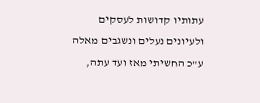עתותיו קדושות לעסקים ולעיונים נעלים ונשגבים מאלה ע"כ החשיתי מאז ועד עתה,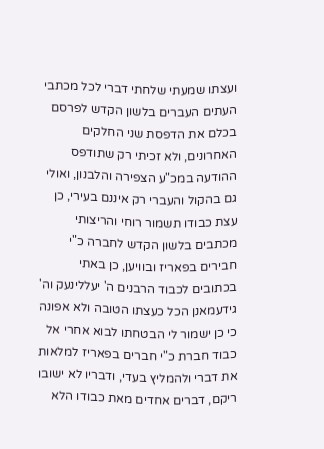ועצתו שמעתי שלחתי דברי לכל מכתבי העתים העברים בלשון הקדש לפרסם בכלם את הדפסת שני החלקים האחרונים, ולא זכיתי רק שתודפס ההודעה במכ"ע הצפירה והלבנון, ואולי גם בהקול והעברי רק איננם בעירי, כן עצת כבודו תשמור רוחי והריצותי מכתבים בלשון הקדש לחברה כ"י חבירים בפאריז ובוויען, כן באתי בכתובים לכבוד הרבנים ה' יעללינעק וה' גידעמאנן הכל כעצתו הטובה ולא אפונה כי כן ישמור לי הבטחתו לבוא אחרי אל כבוד חברת כ"י חברים בפאריז למלאות את דברי ולהמליץ בעדי, ודבריו לא ישובו ריקם, דברים אחדים מאת כבודו הלא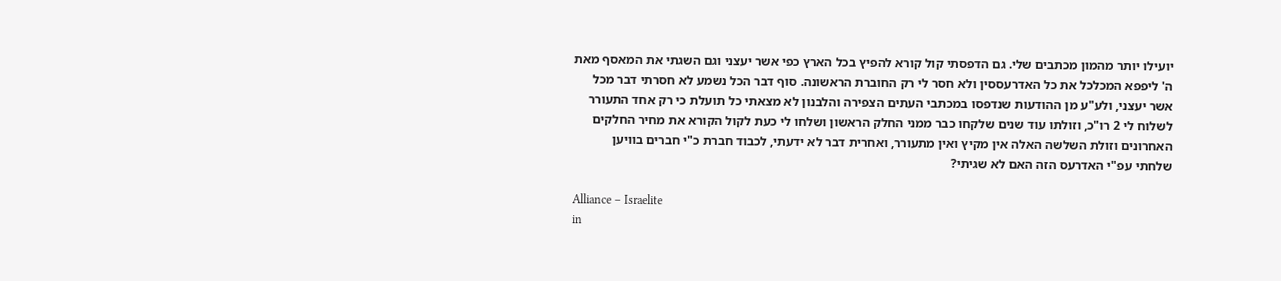יועילו יותר מהמון מכתבים שלי. גם הדפסתי קול קורא להפיץ בכל הארץ כפי אשר יעצני וגם השגתי את המאסף מאת ה' ליפפא המכלכל את כל האדרעססין ולא חסר לי רק החוברת הראשונה. סוף דבר הכל נשמע לא חסרתי דבר מכל אשר יעצני, ולע"ע מן ההודעות שנדפסו במכתבי העתים הצפירה והלבנון לא מצאתי כל תועלת כי רק אחד התעורר לשלוח לי 2 רו"כ, וזולתו עוד שנים שלקחו כבר ממני החלק הראשון ושלחו לי כעת לקול הקורא את מחיר החלקים האחרונים וזולת השלשה האלה אין מקיץ ואין מתעורר, ואחרית דבר לא ידעתי, לכבוד חברת כ"י חברים בוויען שלחתי עפ"י האדרעס הזה האם לא שגיתי?

Alliance – Israelite
in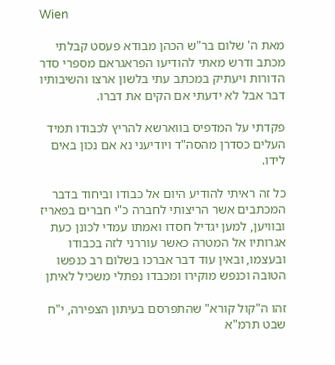Wien

מאת ה' שלום בר"ש הכהן מבודא פעסט קבלתי מכתב ודרש מאתי להודיעו הפראגראם מספרי סדר הדורות ויעתיק במכתב עתי בלשון ארצו והשיבותיו דבר אבל לא ידעתי אם הקים את דברו.

פקדתי על המדפיס בווארשא להריץ לכבודו תמיד העלים כסדרן מהסה"ד ויודיעני נא אם נכון באים לידו.

כל זה ראיתי להודיע היום אל כבודו וביחוד בדבר המכתבים אשר הריצותי לחברה כ"י חברים בפאריז ובוויען, למען יגדיל חסדו ואמתו עמדי לכונן כעת אגרותיו אל המטרה כאשר עוררני לזה בכבודו ובעצמו, ובאין עוד דבר אברכו בשלום רב כנפשו הטובה וכנפש מוקירו ומכבדו נפתלי משכיל לאיתן

זהו ה"קול קורא" שהתפרסם בעיתון הצפירה, י"ח שבט תרמ"א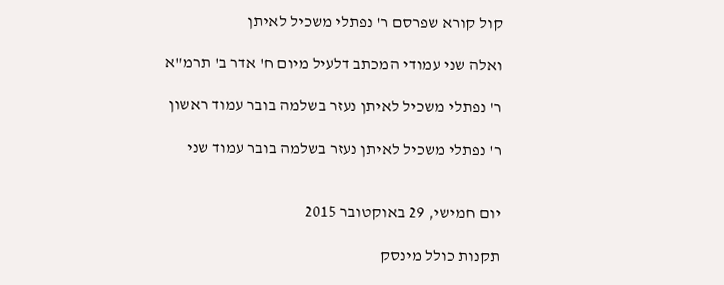קול קורא שפרסם ר' נפתלי משכיל לאיתן

ואלה שני עמודי המכתב דלעיל מיום ח' אדר ב' תרמ"א

ר' נפתלי משכיל לאיתן נעזר בשלמה בובר עמוד ראשון

ר' נפתלי משכיל לאיתן נעזר בשלמה בובר עמוד שני


יום חמישי, 29 באוקטובר 2015

תקנות כולל מינסק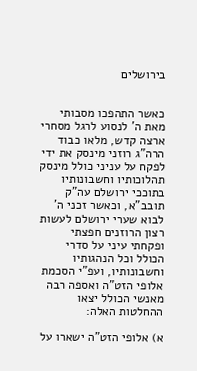בירושלים


כאשר התהפכו מסבותי מאת ה' לנסוע לרגל מסחרי ארצה קדש, מלאו כבוד הרה"ג רוזני מינסק את ידי לפקח על עניני כולל מינסק תהלוכותיו וחשבונותיו בתוככי ירושלם עה"ק תובב"א, וכאשר זכני ה' לבוא שערי ירושלם לעשות רצון הרוזנים חפצתי ופקחתי עיני על סדרי הכולל וכל הנהגותיו וחשבונותיו, ועפ"י הסכמת אלופי הזט"ה ואספה רבה מאנשי הכולל יצאו ההחלטות האלה:

א) אלופי הזט"ה ישארו על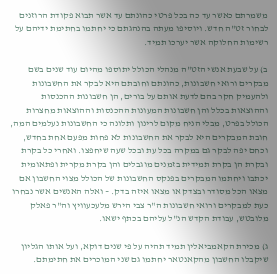משמרתם כאשר עד כה בכל פרטי כהונתם עד אשר תבוא פקודת הרוזנים לבחור זט"ה חדש. ויוסיפו מעתה בהנהגתם כי יחתמו בחתימת ידיהם על רשימות החלוקה אשר יערכו תמיד.

ב) על שבעת אנשי הזט"ה מנהלי הכולל יתוספו מהיום עוד שנים בשם מבקרים ורואי חשבונות, כהונתם וחובתם היא לבקר את החשבונות ולהעמיק חקר בהם לדעת אותם על בורים, הן חשבונות ההכנסות וההוצאות בכלל והן חשבונות המעונות ההכנסות וההוצאות מחצרות הכולל בפרט, מבלי הניח מקום לרינון ותלונה כי החשבונות נעלמים המה, חובת המבקרים היא לבקר את החשבונות לא פחות מפעם אחת בחדש, וכחם יפה לבקר גם במקרה בכל עת ובכל שעה שיחפצו. ואחרי כל בקרת ובקרת הן בקרת תמידית בזמנים מוגבלים והן בקרת מקרית ופתאומית יכתבו ויחתמו המבקרים בפנקס החשבונות של הכולל מצוי החשבון אם מצאו הכל מסודר ובצדק או מצאו איזה בדק. – ואלה האנשים אשר נבחרו כעת למבקרים ורואי חשבונות ה"ר צבי הירש מלעכעוויץ וה"ר פאלק מלובטש, עבודת הקדש הנ"ל עליהם בכתף ישאו.

ג) מכירת הקאמביאלין תמיד תהיה על פי שנים דוקא, ועל אותו הגליון שיקבלו החשבון מהקאנטאר יחתמו גם שני המוכרים את חתימתם.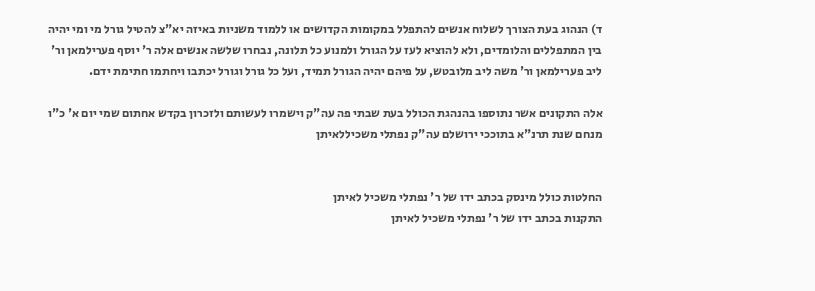ד) הנהוג בעת הצורך לשלוח אנשים להתפלל במקומות הקדושים או ללמוד משניות באיזה יא"צ להטיל גורל מי ומי יהיה בין המתפללים והלומדים, ולא להוציא לעז על הגורל ולמנוע כל תלונה, נבחרו שלשה אנשים אלה ר' יוסף פערילמאן ור' ליב פערילמאן ור' משה ליב מלובטש, על פיהם יהיה הגורל תמיד, ועל כל גורל וגורל יכתבו ויחתמו חתימת ידם.

אלה התקונים אשר נתוספו בהנהגת הכולל בעת שבתי פה עה"ק וישמרו לעשותם ולזכרון בקדש אחתום שמי יום א' כ"ו מנחם שנת תרנ"א בתוככי ירושלם עה"ק נפתלי משכיללאיתן


החלטות כולל מינסק בכתב ידו של ר' נפתלי משכיל לאיתן
התקנות בכתב ידו של ר' נפתלי משכיל לאיתן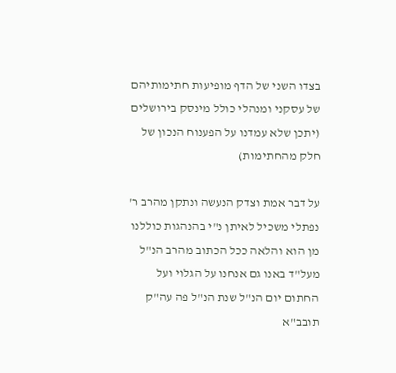בצדו השני של הדף מופיעות חתימותיהם של עסקני ומנהלי כולל מינסק בירושלים (יתכן שלא עמדנו על הפענוח הנכון של חלק מהחתימות)

על דבר אמת וצדק הנעשה ונתקן מהרב ר' נפתלי משכיל לאיתן נ"י בהנהגות כוללנו מן הוא והלאה ככל הכתוב מהרב הנ"ל מעל"ד באנו גם אנחנו על הגלוי ועל החתום יום הנ"ל שנת הנ"ל פה עה"ק תובב"א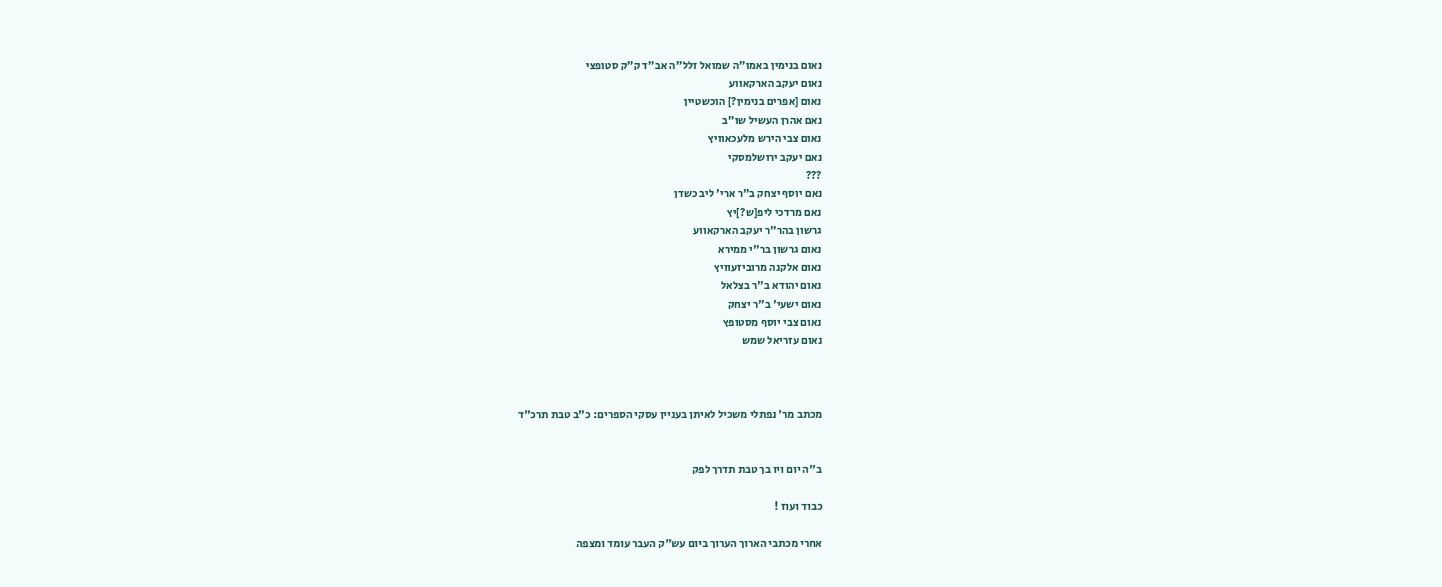נאום בנימין באמו"ה שמואל זלל"ה אב"ד ק"ק סטופצי
נאום יעקב הארקאווע
נאום [אפרים בנימין?] הוכשטיין
נאם אהרן העשיל שו"ב
נאום צבי הירש מלעכאוויץ
נאם יעקב ירושלמסקי
???
נאם יוסף יצחק ב"ר ארי' ליב כשדן
נאם מרדכי ליפ[ש?]יץ
גרשון בהר"ר יעקב הארקאווע
נאום גרשון בר"י ממירא
נאום אלקנה מרוביזעוויץ
נאום יהודא ב"ר בצלאל
נאום ישעי' ב"ר יצחק
נאום צבי יוסף מסטופץ
נאום עזריאל שמש



מכתב מר' נפתלי משכיל לאיתן בעניין עסקי הספרים: כ"ב טבת תרכ"ד


ב"ה יום ויו בך טבת תדרך לפק

כבוד ועוז !

אחרי מכתבי הארוך הערוך ביום עש"ק העבר עומד ומצפה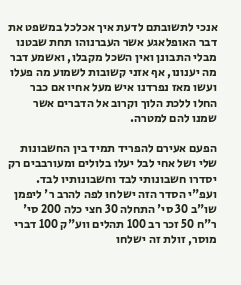אנכי לתשובתם לדעת איך אכלכל במשפט את דבר האופלאגע אשר העברנוהו תחת שבטנו מבלי התבונן ואין השכל מקבלו, ואשמע דבר מה יענונו, אף אזני קשובות לשמוע מה פעלו ועשו מאז נפרדנו איש מעל אחיו אם כבר החלו ללכת הלוך וקרוב אל הדברים אשר שמנו להם למטרה.

הפעם אעירם להפריד תמיד בין החשבונות שלי ושל אחי לבל יעלו בלולים ומעורבבים רק יסדרו חשבונותי לבד וחשבונותיו לבד. ועפ"י הסדר הזה ישלחו לפה להרב ר' ליפמן שו"ב 30 סי' התחלה 30 חצי כלה 200 סי' ר"ח 50 זכר רב 100 תהלים ווע"ק 100 דברי מוסר, זולת זה ישלחו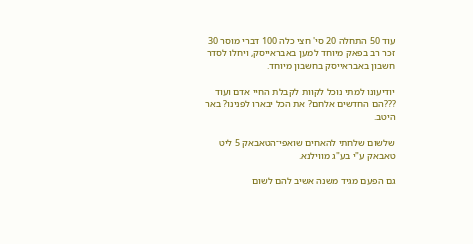עוד 50 התחלה 20 סי' חצי כלה 100 דברי מוסר 30 זכר רב בפאק מיוחד למען באבראייסק, ויחלו לסדר חשבון באבראייסק בחשבון מיוחד.

יודיעונו למתי נוכל לקוות לקבלת החיי אדם ועוד ???הם החדשים אלחם? את הכל יבארו לפנינו? באר היטב.

שלשום שלחתי להאחים שואפי־הטאבאק 5 ליט טאבאק ע"י בע"ג מווילנא.

גם הפעם מגיד משנה אשיב להם לשום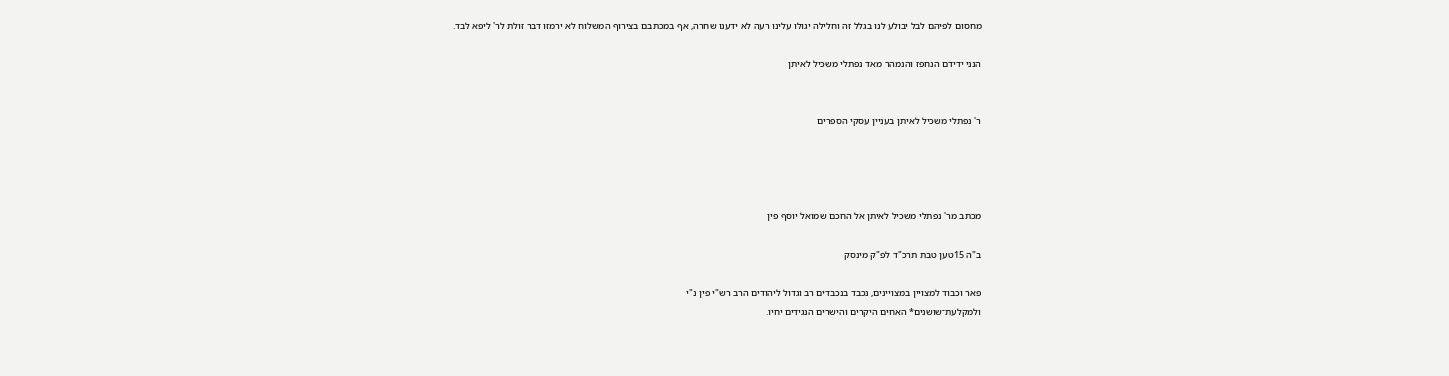מחסום לפיהם לבל יבולע לנו בגלל זה וחלילה יגולו עלינו רעה לא ידענו שחרה, אף במכתבם בצירוף המשלוח לא ירמזו דבר זולת לר' ליפא לבד.

הנני ידידם הנחפז והנמהר מאד נפתלי משכיל לאיתן


ר' נפתלי משכיל לאיתן בעניין עסקי הספרים




מכתב מר' נפתלי משכיל לאיתן אל החכם שמואל יוסף פין

ב"ה 15טען טבת תרכ"ד לפ"ק מינסק

פאר וכבוד למצויין במצויינים, נכבד בנכבדים רב וגדול ליהודים הרב רש"י פין נ"י
ולמקלעת־שושנים* האחים היקרים והישרים הנגידים יחיו.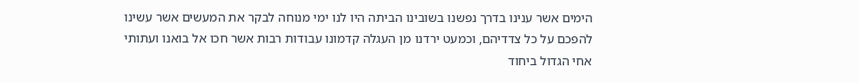הימים אשר ענינו בדרך נפשנו בשובינו הביתה היו לנו ימי מנוחה לבקר את המעשים אשר עשינו להפכם על כל צדדיהם, וכמעט ירדנו מן העגלה קדמונו עבודות רבות אשר חכו אל בואנו ועתותי אחי הגדול ביחוד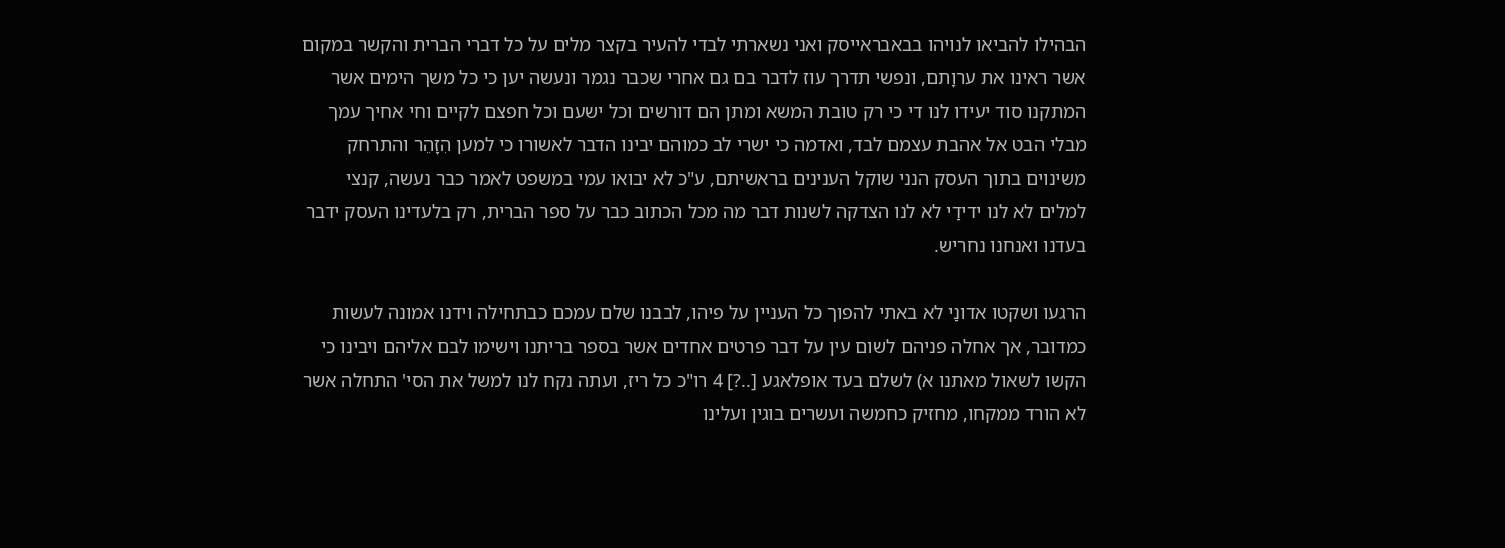הבהילו להביאו לנויהו בבאבראייסק ואני נשארתי לבדי להעיר בקצר מלים על כל דברי הברית והקשר במקום אשר ראינו את ערוָתם, ונפשי תדרך עוז לדבר בם גם אחרי שכבר נגמר ונעשה יען כי כל משך הימים אשר המתקנו סוד יעידו לנו די כי רק טובת המשא ומתן הם דורשים וכל ישעם וכל חפצם לקיים וחי אחיך עמך מבלי הבט אל אהבת עצמם לבד, ואדמה כי ישרי לב כמוהם יבינו הדבר לאשורו כי למען הִזָהֵר והתרחק משינוים בתוך העסק הנני שוקל הענינים בראשיתם, ע"כ לא יבואו עמי במשפט לאמר כבר נעשה, קנצי למלים לא לנו ידידַי לא לנו הצדקה לשנות דבר מה מכל הכתוב כבר על ספר הברית, רק בלעדינו העסק ידבר בעדנו ואנחנו נחריש.

הרגעו ושקטו אדונַי לא באתי להפוך כל העניין על פיהו, לבבנו שלם עמכם כבתחילה וידנו אמונה לעשות כמדובר, אך אחלה פניהם לשום עין על דבר פרטים אחדים אשר בספר בריתנו וישימו לבם אליהם ויבינו כי הקשו לשאול מאתנו א) לשלם בעד אופלאגע [..?] 4 רו"כ כל ריז, ועתה נקח לנו למשל את הסי' התחלה אשר לא הורד ממקחו, מחזיק כחמשה ועשרים בוגין ועלינו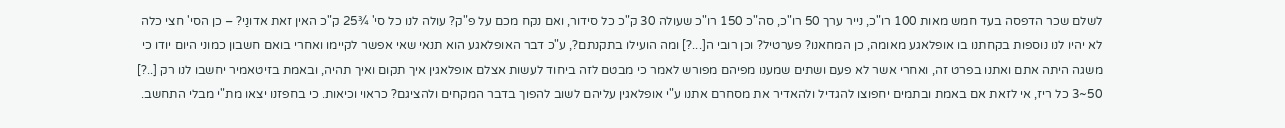לשלם שכר הדפסה בעד חמש מאות 100 רו"כ, נייר ערך 50 רו"כ, סה"כ 150 רו"כ שעולה 30 ק"כ כל סידור, ואם נקח מכם על פ"ק? עולה לנו כל סי' ¾25 ק"כ האין זאת אדונַי? – כן הסי' חצי כלה לא יהיו לנו נוספות בקחתנו בו אופלאגע מאומה, כן המחאנו? פערטיל? וכן רובי ה[...?] ומה הועילו בתקנתם?, ע"כ דבר האופלאגע הוא תנאי שאי אפשר לקיימו ואחרי בואם חשבון כמוני היום יודו כי משגה היתה אתם ואתנו בפרט זה, ואחרי אשר לא פעם ושתים שמענו מפיהם מפורש לאמר כי מבטם לזה ביחוד לעשות אצלם אופלאגין איך תקום ואיך תהיה, ובאמת בזיטאמיר יחשבו לנו רק [..?] 50~3 כל ריז, אי לזאת אם באמת ובתמים יחפוצו להגדיל ולהאדיר את מסחרם אתנו ע"י אופלאגין עליהם לשוב להפוך בדבר המקחים ולהציגם? כראוי וכיאות. כי בחפזנו יצאו מת"י מבלי התחשב.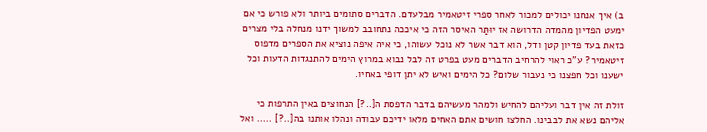ב) איך אנחנו יכולים למכור לאחר ספרי זיטאמיר מבלעדם. הדברים סתומים ביותר ולא פורש כי אם ימעט הפדיון מהמדה הדרושה אז יוּתַּר האיסר הזה כי איככה נתחובב למשוך ידנו מנחלה בלי מצרים כזאת בעד פדיון קטן ודל, הוא דבר אשר לא נוכל עשוהו, כי איה איפה נוציא את הספרים מדפוס זיטאמיר? ע"כ ראוי להרחיב הדברים מעט בפרט זה לבל נבוא במרוץ הימים להתנגדות הדעות וכל ישענו וכל חפצנו כי נעבור שלום? כל הימים ואיש לא יתן דופי באחיו.

זולת זה אין דבר ועליהם להחיש ולמהר מעשיהם בדבר הדפסת ה[..?] הנחוצים באין התרפות כי אליהם נשא את לבבינו. החלצו חושים אתם האחים מלאו ידיכם עבודה ונהלו אותנו בה[..?] ..... ואל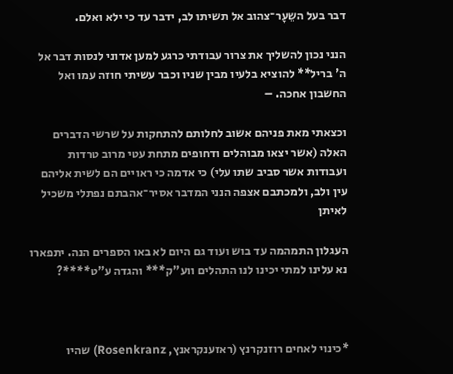דבר בעל השֵעָר־צהוב אל תשיתו לב, ידבר עד כי ילא ואלם.

הנני נכון להשליך את צרור עבודתי כרגע למען אדוני לנסות דבר אל ה' בריל** להוציא בלעיו מבין שניו וכבר עשיתי חוזה עמו ואל החשבון אחכה. –

וכצאתי מאת פניהם אשוב לחלותם להתחקות על שרשי הדברים האלה (אשר יצאו מבוהלים ודחופים מתחת עטי מרוב טרדות ועבודות אשר סביב שתו עלי) כי אדמה כי ראויים הם לשית אליהם עין ולב, ולמכתבם אצפה הנני המדבר אסיר־אהבתם נפתלי משכיל לאיתן

העגלון התמהמה עד בוש ועוד גם היום לא באו הספרים הנה. יתפארו נא עלינו למתי יכינו לנו התהלים ווע"ק*** והגדה ע"ט****?



*כינוי לאחים רוזנקרנץ (ראזענקראנץ, Rosenkranz) שהיו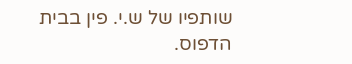שותפיו של ש.י. פין בבית הדפוס.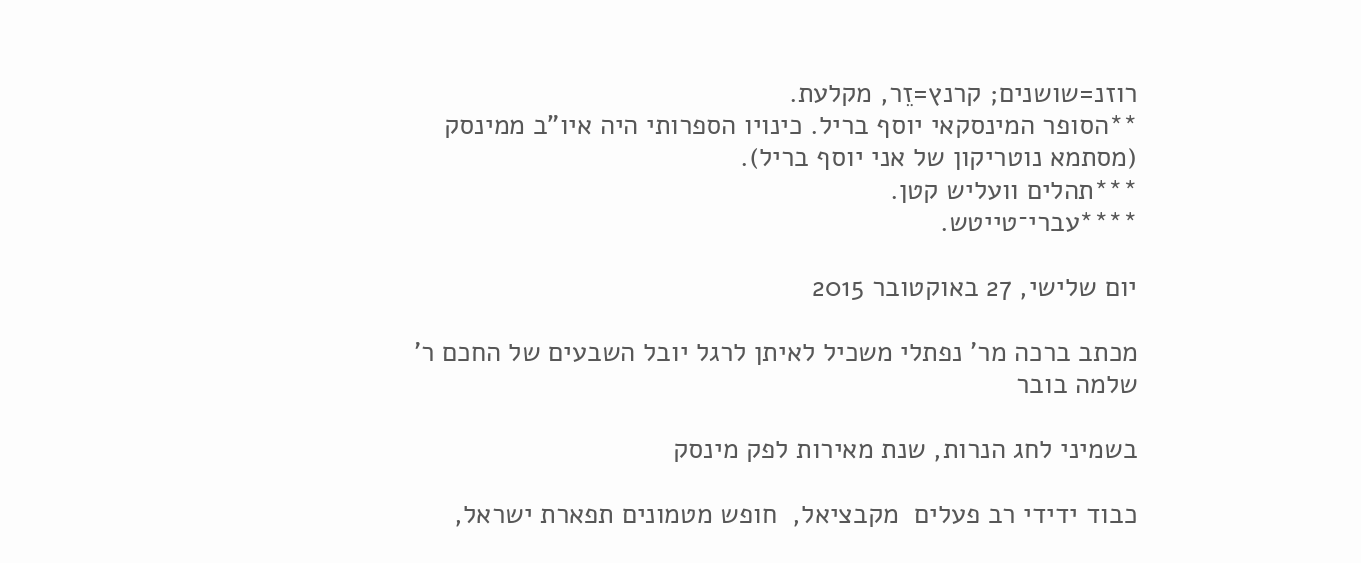רוזנ=שושנים; קרנץ=זֵר, מקלעת.
**הסופר המינסקאי יוסף בריל. כינויו הספרותי היה איו"ב ממינסק (מסתמא נוטריקון של אני יוסף בריל).
***תהלים וועליש קטן.
****עברי־טייטש.

יום שלישי, 27 באוקטובר 2015

מכתב ברכה מר' נפתלי משכיל לאיתן לרגל יובל השבעים של החכם ר' שלמה בובר

בשמיני לחג הנרות, שנת מאירות לפק מינסק

כבוד ידידי רב פעלים  מקבציאל,  חופש מטמונים תפארת ישראל,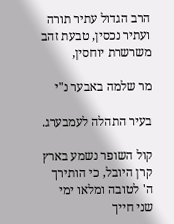הרב הגדול עתיר תורה ועתיר נכסין, טבעת זהב משרשרת יוחסין,

מר שלמה באבער נ"י

בעיר התהלה לעמבערג.

קול השופר נשמע בארץ קרן היובל, כי הותירך ה' לטובה ומלאו ימי שני חייך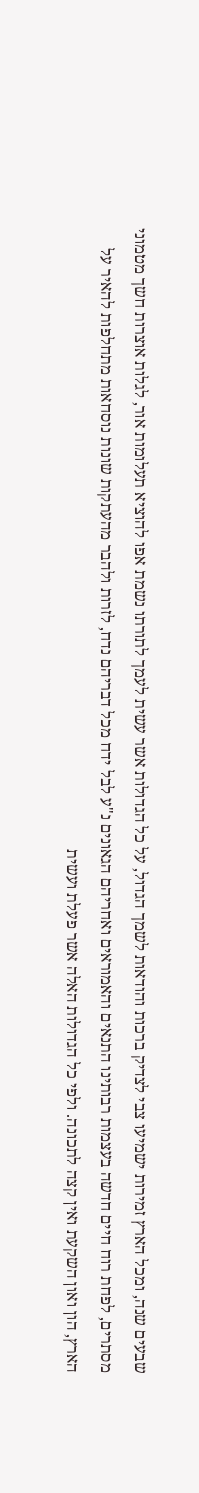שבעים שנה, ומכל הארץ זמירות ישמיעו צבי לצדיק ברכות והודאות לשמך הגדול, על כל הגדולות אשר עשית לעמך לתורתו נשמת אפו להוציא תעלומות אור, לגלות אוצרות חשך מטמוני מסתרים, לפחת רוח חיים חדשה בעצמות רבותינו התנאים והאמוראים ואחריהם הגאונים נ"ע לבל ידח מכל דבריהם נדח, לזרות ולהבר מהעתקות שונות נוסחאות מתחלפות להאיר על הארץ, הון ואון השקעת ואין קצה לתכונה. ולפי כל הגדולות האלה אשר פעלת ועשית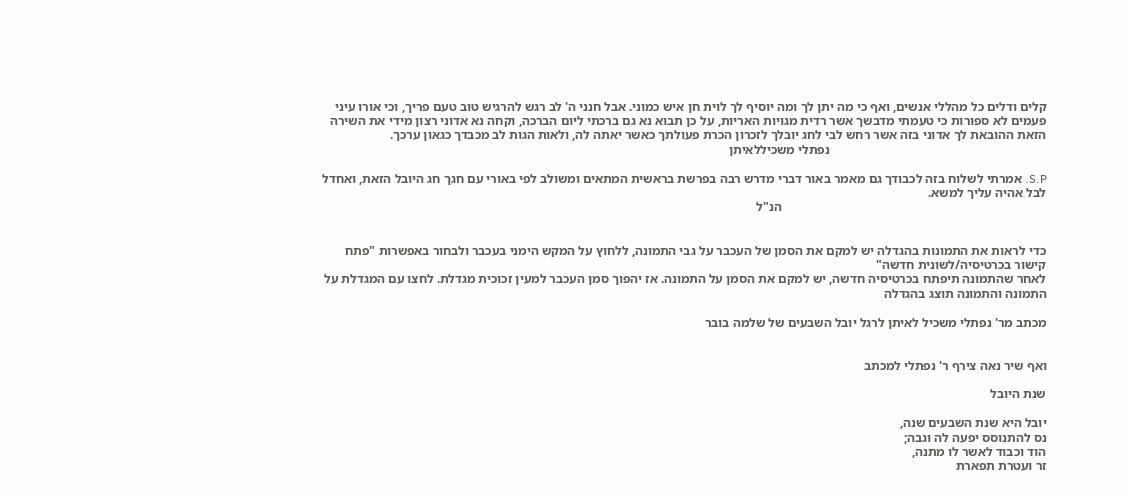קלים ודלים כל מהללי אנשים, ואף כי מה יתן לך ומה יוסיף לך לוית חן איש כמוני. אבל חנני ה' לב רגש להרגיש טוב טעם פריך, וכי אורו עיני פעמים לא ספורות כי טעמתי מדבשך אשר רדית מגויות האריות, על כן תבוא נא גם ברכתי ליום הברכה, וקחה נא אדוני רצון מידי את השירה הזאת ההובאת לך אדוני בזה אשר רחש לבי לחג יובלך לזכרון הכרת פעולתך כאשר יאתה לה, ולאות הגות לב מכבדך כגאון ערכך.
                                                                   נפתלי משכיללאיתן

S.P. אמרתי לשלוח בזה לכבודך גם מאמר באור דברי מדרש רבה בפרשת בראשית המתאים ומשולב לפי באורי עם חגך חג היובל הזאת, ואחדל לבל אהיה עליך למשא.
                                                                                  הנ"ל


כדי לראות את התמונות בהגדלה יש למקם את הסמן של העכבר על גבי התמונה, ללחוץ על המקש הימני בעכבר ולבחור באפשרות "פתח קישור בכרטיסיה/לשונית חדשה"
לאחר שהתמונה תיפתח בכרטיסיה חדשה, יש למקם את הסמן על התמונה. אז יהפוך סמן העכבר למעין זכוכית מגדלת. לחצו עם המגדלת על התמונה והתמונה תוצג בהגדלה

מכתב מר' נפתלי משכיל לאיתן לרגל יובל השבעים של שלמה בובר


ואף שיר נאה צירף ר' נפתלי למכתב

שנת היובל

יובל היא שנת השבעים שנה,
נס להתנוסס יפעה לה וגבה;
הוד וכבוד לאשר לו מתנה,
זר ועטרת תפארת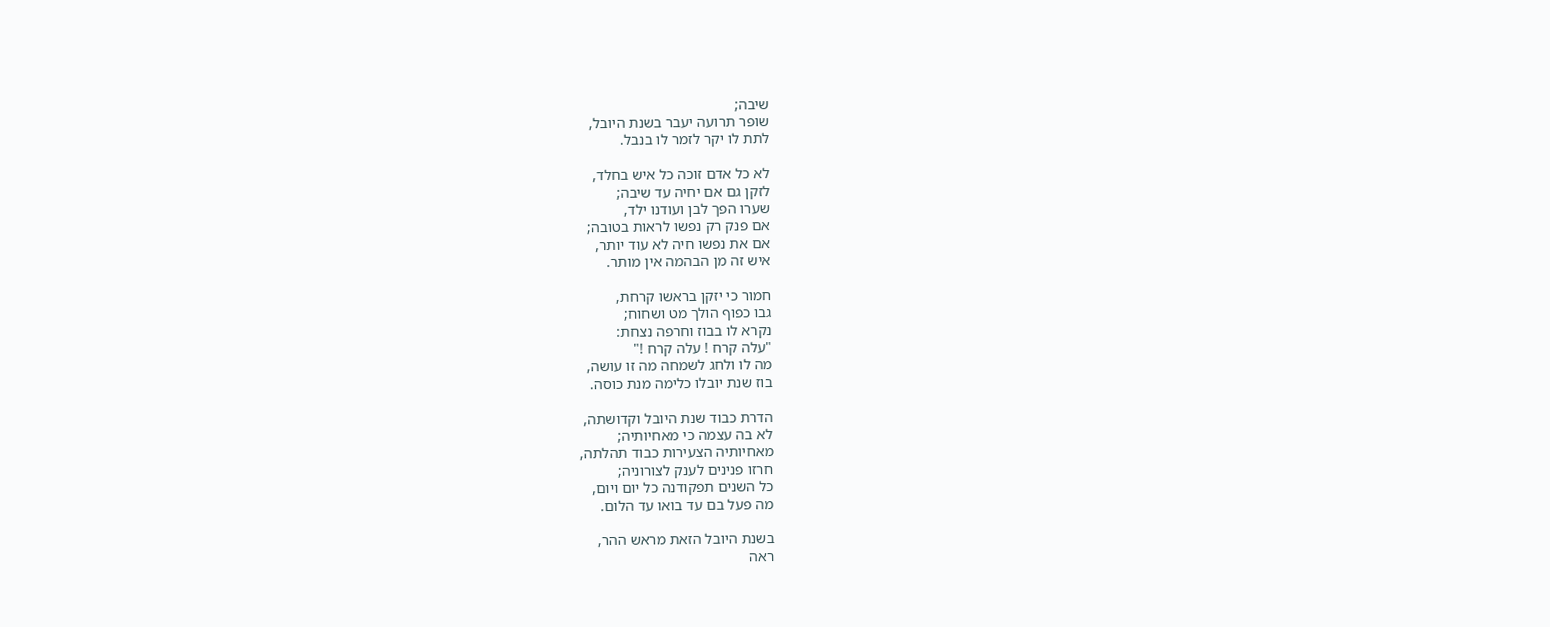שיבה;
שופר תרועה יעבר בשנת היובל,
לתת לו יקר לזמר לו בנבל.

לא כל אדם זוכה כל איש בחלד,
לזקן גם אם יחיה עד שיבה;
שערו הפך לבן ועודנו ילד,
אם פנק רק נפשו לראות בטובה;
אם את נפשו חיה לא עוד יותר,
איש זה מן הבהמה אין מותר.

חמור כי יזקן בראשו קרחת,
גבו כפוף הולך מט ושחוח;
נקרא לו בבוז וחרפה נצחת:
"עלה קרח ! עלה קרח !"
מה לו ולחג לשמחה מה זו עושה,
בוז שנת יובלו כלימה מנת כוסה.

הדרת כבוד שנת היובל וקדושתה,
לא בה עצמה כי מאחיותיה;
מאחיותיה הצעירות כבוד תהלתה,
חרזו פנינים לענק לצורוניה;
כל השנים תפקודנה כל יום ויום,
מה פעל בם עד בואו עד הלום.

בשנת היובל הזאת מראש ההר,
ראה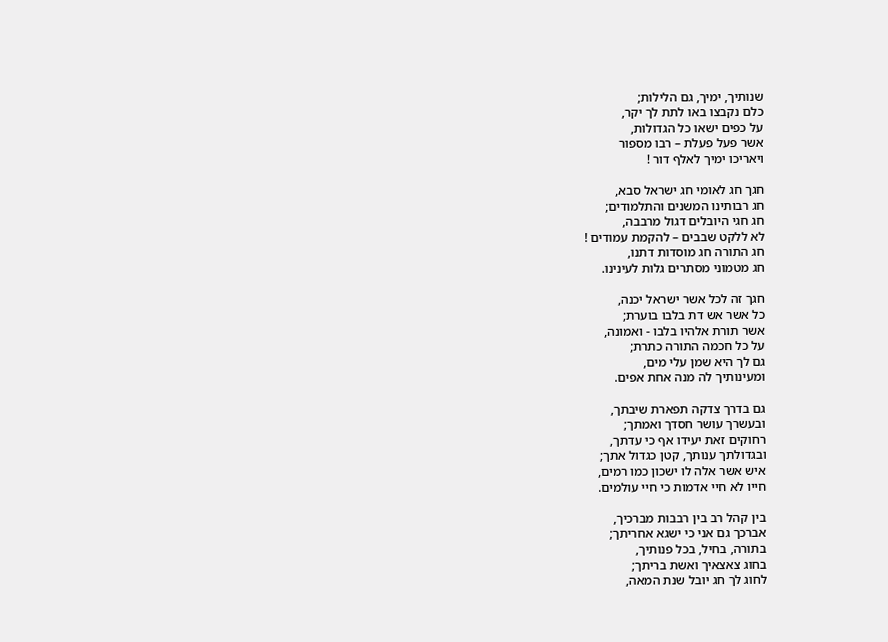שנותיך, ימיך, גם הלילות;
כלם נקבצו באו לתת לך יקר,
על כפים ישאו כל הגדולות,
אשר פעל פעלת – רבו מספור
ויאריכו ימיך לאלף דור !

חגך חג לאומי חג ישראל סבא,
חג רבותינו המשנים והתלמודים;
חג חגי היובלים דגול מרבבה,
לא ללקט שבבים – להקמת עמודים !
חג התורה חג מוסדות דתנו,
חג מטמוני מסתרים גלות לעינינו.

חגך זה לכל אשר ישראל יכנה,
כל אשר אש דת בלבו בוערת;
אשר תורת אלהיו בלבו - ואמונה,
על כל חכמה התורה כתרת;
גם לך היא שמן עלי מים,
ומעינותיך לה מנה אחת אפים.

גם בדרך צדקה תפארת שיבתך,
ובעשרך עושר חסדך ואמתך;
רחוקים זאת יעידו אף כי עדתך,
ובגדולתך ענותך, קטן כגדול אתך;
איש אשר אלה לו ישכון כמו רמים,
חייו לא חיי אדמות כי חיי עולמים.

בין קהל רב בין רבבות מברכיך,
אברכך גם אני כי ישגא אחריתך;
בתורה, בחיל, בכל פנותיך,
בחוג צאצאיך ואשת בריתך;
לחוג לך חג יובל שנת המאה,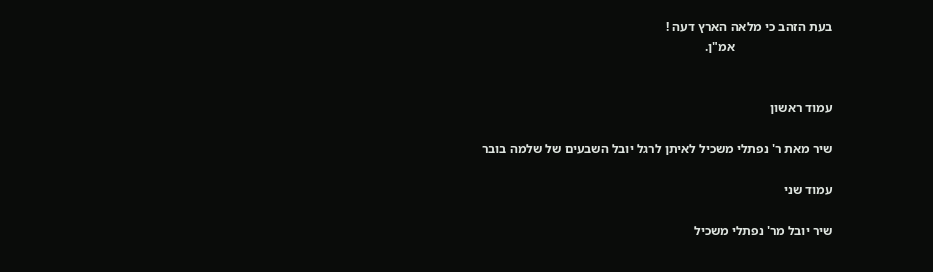בעת הזהב כי מלאה הארץ דעה !
                              אמ"ן.


עמוד ראשון

שיר מאת ר' נפתלי משכיל לאיתן לרגל יובל השבעים של שלמה בובר

עמוד שני

שיר יובל מר' נפתלי משכיל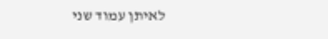לאיתן עמוד שני